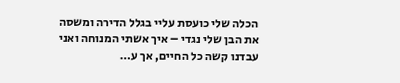הכלה שלי כועסת עליי בגלל הדירה ומשסה את הבן שלי נגדי – איך אשתי המנוחה ואני עבדנו קשה כל החיים, אך ע…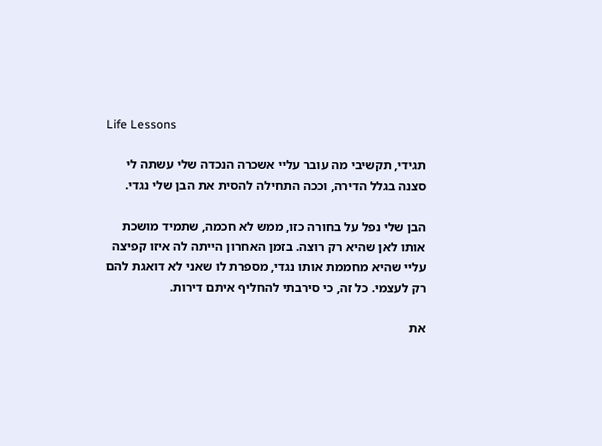Life Lessons

תגידי, תקשיבי מה עובר עליי אשכרה הנכדה שלי עשתה לי סצנה בגלל הדירה, וככה התחילה להסית את הבן שלי נגדי.

הבן שלי נפל על בחורה כזו, ממש לא חכמה, שתמיד מושכת אותו לאן שהיא רק רוצה. בזמן האחרון הייתה לה איזו קפיצה עליי שהיא מחממת אותו נגדי, מספרת לו שאני לא דואגת להם רק לעצמי. כל זה, כי סירבתי להחליף איתם דירות.

את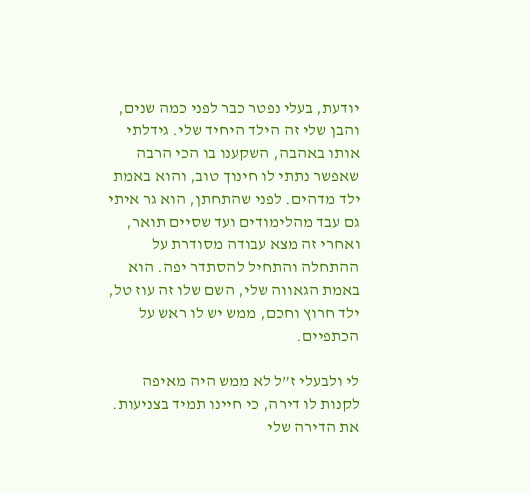יודעת, בעלי נפטר כבר לפני כמה שנים, והבן שלי זה הילד היחיד שלי. גידלתי אותו באהבה, השקענו בו הכי הרבה שאפשר נתתי לו חינוך טוב, והוא באמת ילד מדהים. לפני שהתחתן, הוא גר איתי גם עבד מהלימודים ועד שסיים תואר, ואחרי זה מצא עבודה מסודרת על ההתחלה והתחיל להסתדר יפה. הוא באמת הגאווה שלי, השם שלו זה עוז טל, ילד חרוץ וחכם, ממש יש לו ראש על הכתפיים.

לי ולבעלי ז”ל לא ממש היה מאיפה לקנות לו דירה, כי חיינו תמיד בצניעות. את הדירה שלי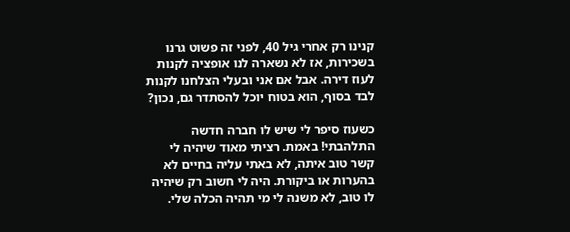קנינו רק אחרי גיל 40, לפני זה פשוט גרנו בשכירות, אז לא נשארה לנו אופציה לקנות לעוז דירה. אבל אם אני ובעלי הצלחנו לקנות לבד בסוף, הוא בטוח יוכל להסתדר גם, נכון?

כשעוז סיפר לי שיש לו חברה חדשה התלהבתי! באמת. רציתי מאוד שיהיה לי קשר טוב איתה, לא באתי עליה בחיים לא בהערות או ביקורת. היה לי חשוב רק שיהיה לו טוב, לא משנה לי מי תהיה הכלה שלי.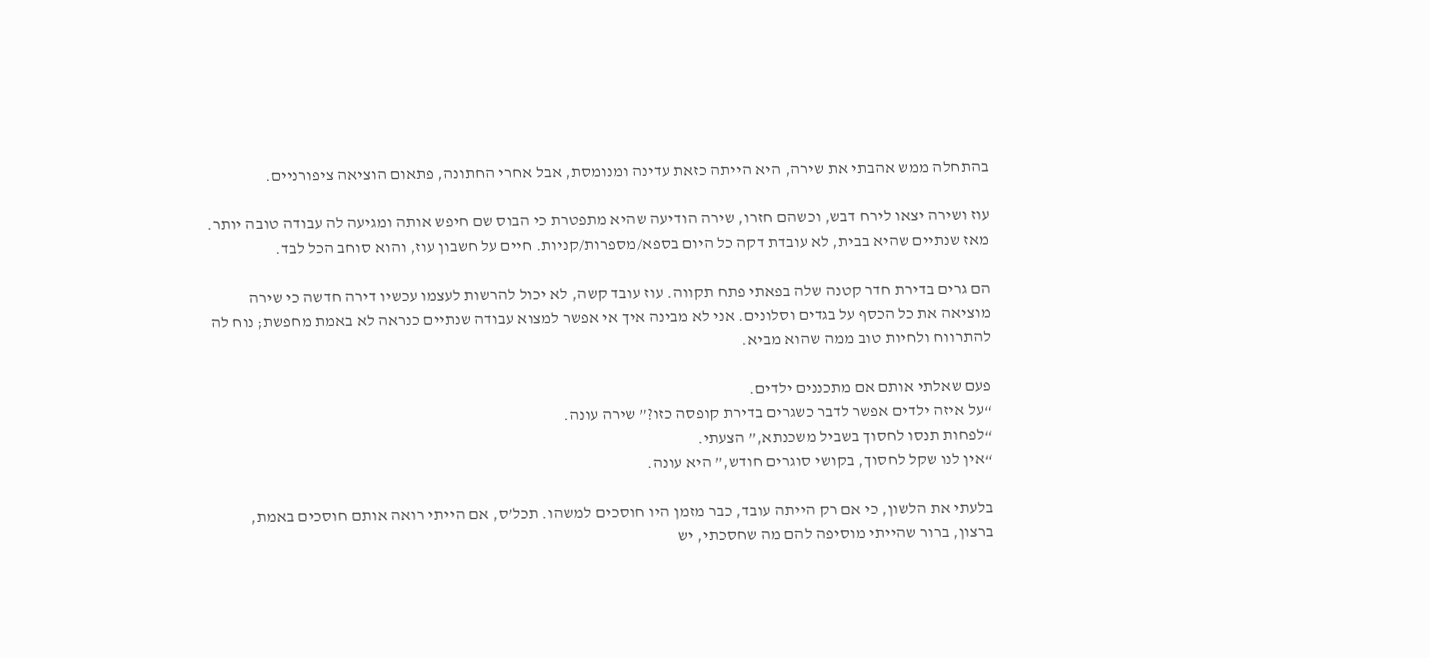בהתחלה ממש אהבתי את שירה, היא הייתה כזאת עדינה ומנומסת, אבל אחרי החתונה, פתאום הוציאה ציפורניים.

עוז ושירה יצאו לירח דבש, וכשהם חזרו, שירה הודיעה שהיא מתפטרת כי הבוס שם חיפש אותה ומגיעה לה עבודה טובה יותר. מאז שנתיים שהיא בבית, לא עובדת דקה כל היום בספא/מספרות/קניות. חיים על חשבון עוז, והוא סוחב הכל לבד.

הם גרים בדירת חדר קטנה שלה בפאתי פתח תקווה. עוז עובד קשה, לא יכול להרשות לעצמו עכשיו דירה חדשה כי שירה מוציאה את כל הכסף על בגדים וסלונים. אני לא מבינה איך אי אפשר למצוא עבודה שנתיים כנראה לא באמת מחפשת; נוח לה להתרווח ולחיות טוב ממה שהוא מביא.

פעם שאלתי אותם אם מתכננים ילדים.
“על איזה ילדים אפשר לדבר כשגרים בדירת קופסה כזו?” שירה עונה.
“לפחות תנסו לחסוך בשביל משכנתא,” הצעתי.
“אין לנו שקל לחסוך, בקושי סוגרים חודש,” היא עונה.

בלעתי את הלשון, כי אם רק הייתה עובד, כבר מזמן היו חוסכים למשהו. תכל’ס, אם הייתי רואה אותם חוסכים באמת, ברצון, ברור שהייתי מוסיפה להם מה שחסכתי, יש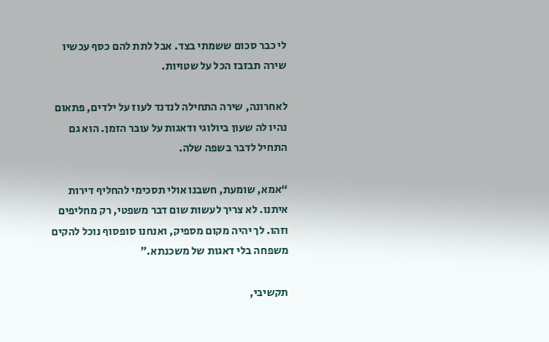לי כבר סכום ששמתי בצד. אבל לתת להם כסף עכשיו שירה תבזבז הכל על שטויות.

לאחרונה, שירה התחילה לנדנד לעוז על ילדים, פתאום נהיו לה שעון ביולוגי ודאגות על עובר הזמן. הוא גם התחיל לדבר בשפה שלה.

“אמא, שומעת, חשבנו אולי תסכימי להחליף דירות איתנו. לא צריך לעשות שום דבר משפטי, רק מחליפים וזהו. לך יהיה מקום מספיק, ואנחנו סופסוף נוכל להקים משפחה בלי דאגות של משכנתא.”

תקשיבי,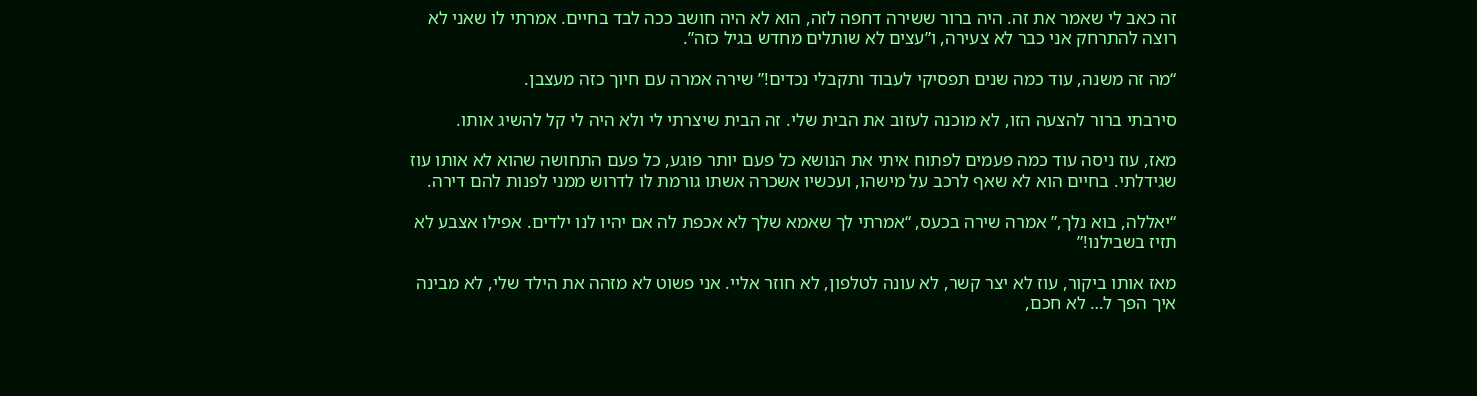זה כאב לי שאמר את זה. היה ברור ששירה דחפה לזה, הוא לא היה חושב ככה לבד בחיים. אמרתי לו שאני לא רוצה להתרחק אני כבר לא צעירה, ו”עצים לא שותלים מחדש בגיל כזה”.

“מה זה משנה, עוד כמה שנים תפסיקי לעבוד ותקבלי נכדים!” שירה אמרה עם חיוך כזה מעצבן.

סירבתי ברור להצעה הזו, לא מוכנה לעזוב את הבית שלי. זה הבית שיצרתי לי ולא היה לי קל להשיג אותו.

מאז, עוז ניסה עוד כמה פעמים לפתוח איתי את הנושא כל פעם יותר פוגע, כל פעם התחושה שהוא לא אותו עוז שגידלתי. בחיים הוא לא שאף לרכב על מישהו, ועכשיו אשכרה אשתו גורמת לו לדרוש ממני לפנות להם דירה.

“יאללה, בוא נלך,” אמרה שירה בכעס, “אמרתי לך שאמא שלך לא אכפת לה אם יהיו לנו ילדים. אפילו אצבע לא תזיז בשבילנו!”

מאז אותו ביקור, עוז לא יצר קשר, לא עונה לטלפון, לא חוזר אליי. אני פשוט לא מזהה את הילד שלי, לא מבינה איך הפך ל… לא חכם,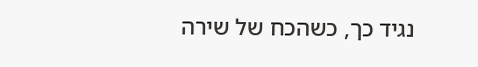נגיד כך, כשהכח של שירה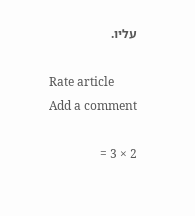עליו.

Rate article
Add a comment

2 × 3 =